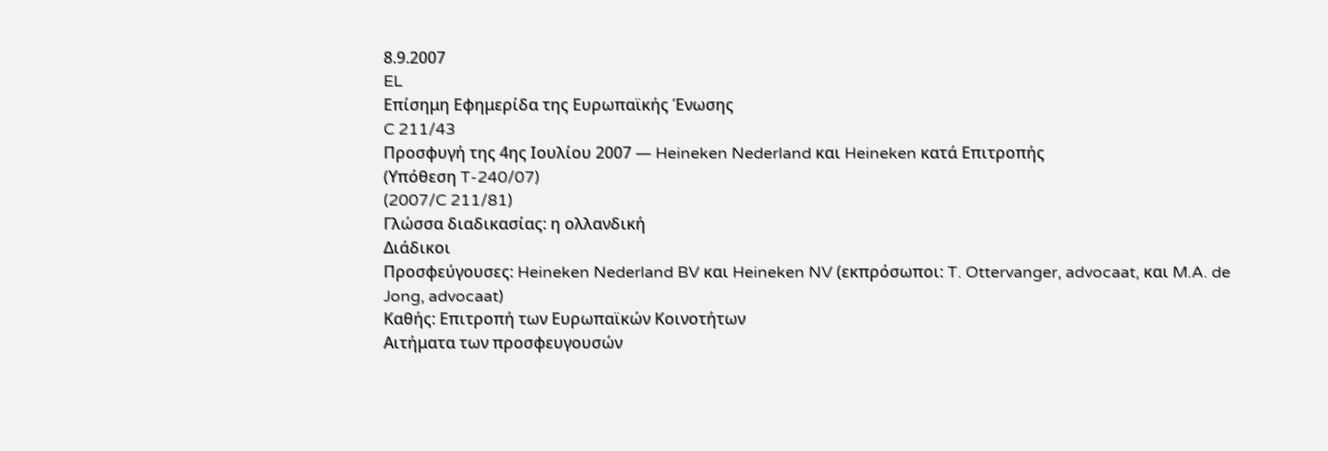8.9.2007
EL
Επίσημη Εφημερίδα της Ευρωπαϊκής Ένωσης
C 211/43
Προσφυγή της 4ης Ιουλίου 2007 — Heineken Nederland και Heineken κατά Επιτροπής
(Υπόθεση T-240/07)
(2007/C 211/81)
Γλώσσα διαδικασίας: η ολλανδική
Διάδικοι
Προσφεύγουσες: Heineken Nederland BV και Heineken NV (εκπρόσωποι: T. Ottervanger, advocaat, και M.A. de Jong, advocaat)
Καθής: Επιτροπή των Ευρωπαϊκών Κοινοτήτων
Αιτήματα των προσφευγουσών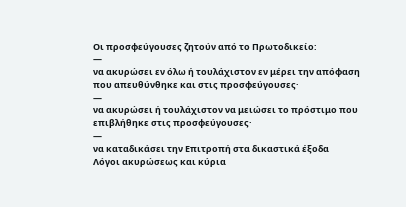Οι προσφεύγουσες ζητούν από το Πρωτοδικείο:
—
να ακυρώσει εν όλω ή τουλάχιστον εν μέρει την απόφαση που απευθύνθηκε και στις προσφεύγουσες·
—
να ακυρώσει ή τουλάχιστον να μειώσει το πρόστιμο που επιβλήθηκε στις προσφεύγουσες·
—
να καταδικάσει την Επιτροπή στα δικαστικά έξοδα
Λόγοι ακυρώσεως και κύρια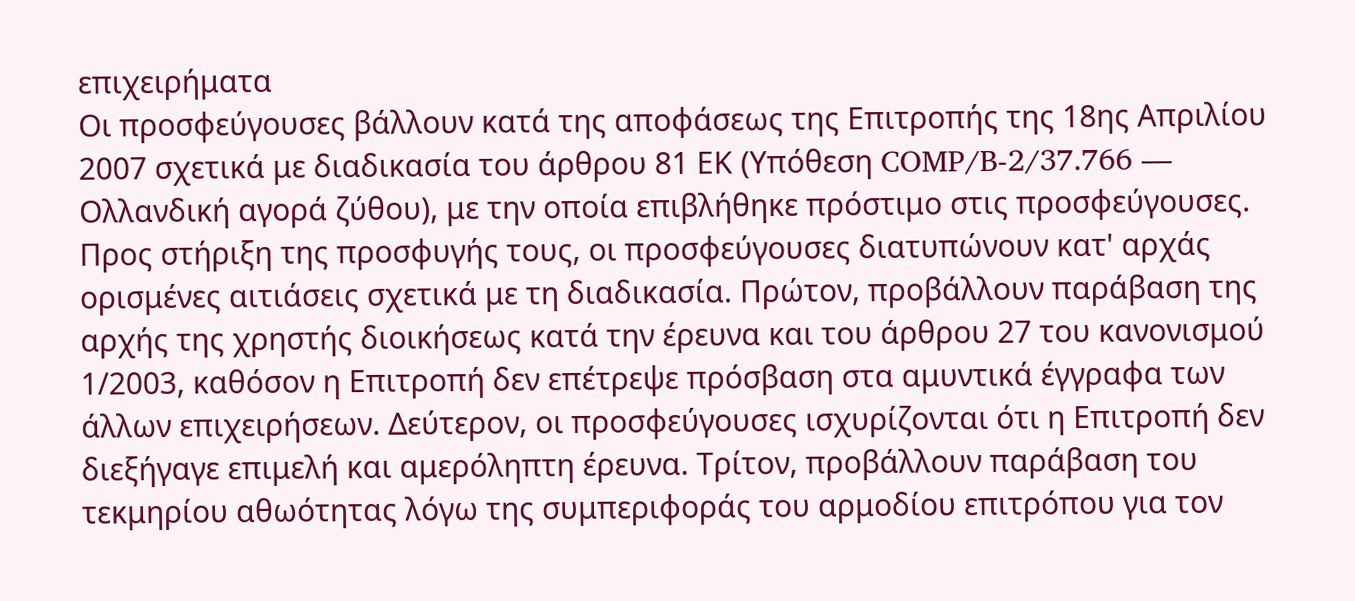επιχειρήματα
Οι προσφεύγουσες βάλλουν κατά της αποφάσεως της Επιτροπής της 18ης Απριλίου 2007 σχετικά με διαδικασία του άρθρου 81 ΕΚ (Υπόθεση COMP/B-2/37.766 — Ολλανδική αγορά ζύθου), με την οποία επιβλήθηκε πρόστιμο στις προσφεύγουσες.
Προς στήριξη της προσφυγής τους, οι προσφεύγουσες διατυπώνουν κατ' αρχάς ορισμένες αιτιάσεις σχετικά με τη διαδικασία. Πρώτον, προβάλλουν παράβαση της αρχής της χρηστής διοικήσεως κατά την έρευνα και του άρθρου 27 του κανονισμού 1/2003, καθόσον η Επιτροπή δεν επέτρεψε πρόσβαση στα αμυντικά έγγραφα των άλλων επιχειρήσεων. Δεύτερον, οι προσφεύγουσες ισχυρίζονται ότι η Επιτροπή δεν διεξήγαγε επιμελή και αμερόληπτη έρευνα. Τρίτον, προβάλλουν παράβαση του τεκμηρίου αθωότητας λόγω της συμπεριφοράς του αρμοδίου επιτρόπου για τον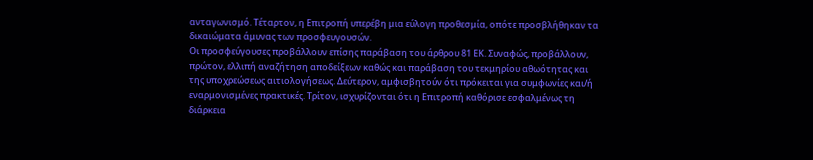ανταγωνισμό. Τέταρτον, η Επιτροπή υπερέβη μια εύλογη προθεσμία, οπότε προσβλήθηκαν τα δικαιώματα άμυνας των προσφευγουσών.
Οι προσφεύγουσες προβάλλουν επίσης παράβαση του άρθρου 81 ΕΚ. Συναφώς, προβάλλουν, πρώτον, ελλιπή αναζήτηση αποδείξεων καθώς και παράβαση του τεκμηρίου αθωότητας και της υποχρεώσεως αιτιολογήσεως. Δεύτερον, αμφισβητούν ότι πρόκειται για συμφωνίες και/ή εναρμονισμένες πρακτικές. Τρίτον, ισχυρίζονται ότι η Επιτροπή καθόρισε εσφαλμένως τη διάρκεια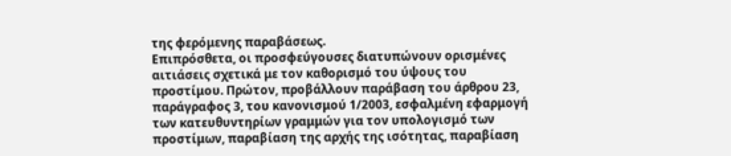της φερόμενης παραβάσεως.
Επιπρόσθετα, οι προσφεύγουσες διατυπώνουν ορισμένες αιτιάσεις σχετικά με τον καθορισμό του ύψους του προστίμου. Πρώτον, προβάλλουν παράβαση του άρθρου 23, παράγραφος 3, του κανονισμού 1/2003, εσφαλμένη εφαρμογή των κατευθυντηρίων γραμμών για τον υπολογισμό των προστίμων, παραβίαση της αρχής της ισότητας, παραβίαση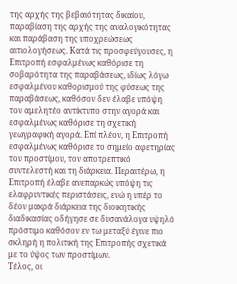της αρχής της βεβαιότητας δικαίου, παραβίαση της αρχής της αναλογικότητας και παράβαση της υποχρεώσεως αιτιολογήσεως. Κατά τις προσφεύγουσες, η Επιτροπή εσφαλμένως καθόρισε τη σοβαρότητα της παραβάσεως, ιδίως λόγω εσφαλμένου καθορισμού της φύσεως της παραβάσεως, καθόσον δεν έλαβε υπόψη τον αμελητέο αντίκτυπο στην αγορά και εσφαλμένως καθόρισε τη σχετική γεωγραφική αγορά. Επί πλέον, η Επιτροπή εσφαλμένως καθόρισε το σημείο αφετηρίας του προστίμου, τον αποτρεπτικό συντελεστή και τη διάρκεια. Περαιτέρω, η Επιτροπή έλαβε ανεπαρκώς υπόψη τις ελαφρυντικές περιστάσεις, ενώ η υπέρ το δέον μακρά διάρκεια της διοικητικής διαδικασίας οδήγησε σε δυσανάλογα υψηλό πρόστιμο καθόσον εν τω μεταξύ έγινε πιο σκληρή η πολιτική της Επιτροπής σχετικά με το ύψος των προστίμων.
Τέλος, οι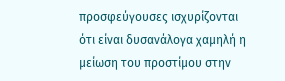προσφεύγουσες ισχυρίζονται ότι είναι δυσανάλογα χαμηλή η μείωση του προστίμου στην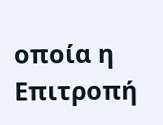οποία η Επιτροπή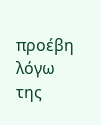προέβη λόγω της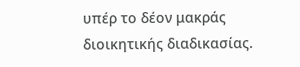υπέρ το δέον μακράς διοικητικής διαδικασίας.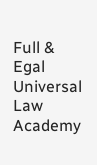Full & Egal Universal Law Academy